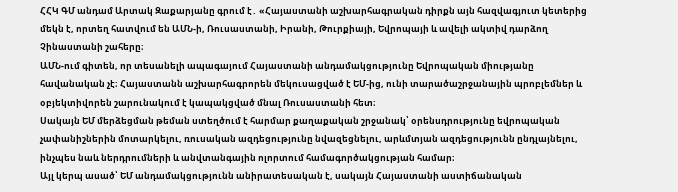ՀՀԿ ԳՄ անդամ Արտակ Զաքարյանը գրում է․ «Հայաստանի աշխարհագրական դիրքն այն հազվագյուտ կետերից մեկն է, որտեղ հատվում են ԱՄՆ-ի, Ռուսաստանի, Իրանի, Թուրքիայի, Եվրոպայի և ավելի ակտիվ դարձող Չինաստանի շահերը։
ԱՄՆ-ում գիտեն, որ տեսանելի ապագայում Հայաստանի անդամակցությունը Եվրոպական միությանը հավանական չէ։ Հայաստանն աշխարհագրորեն մեկուսացված է ԵՄ-ից, ունի տարածաշրջանային պրոբլեմներ և օբյեկտիվորեն շարունակում է կապակցված մնալ Ռուսաստանի հետ։
Սակայն ԵՄ մերձեցման թեման ստեղծում է հարմար քաղաքական շրջանակ՝ օրենսդրությունը եվրոպական չափանիշներին մոտարկելու, ռուսական ազդեցությունը նվազեցնելու, արևմտյան ազդեցությունն ընդլայնելու, ինչպես նաև ներդրումների և անվտանգային ոլորտում համագործակցության համար։
Այլ կերպ ասած՝ ԵՄ անդամակցությունն անիրատեսական է, սակայն Հայաստանի աստիճանական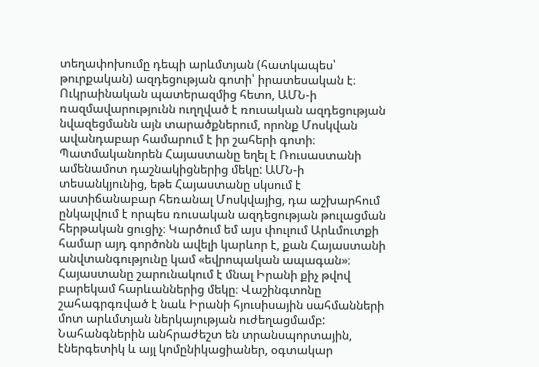տեղափոխումը դեպի արևմտյան (հատկապես՝ թուրքական) ազդեցության գոտի՝ իրատեսական է։
Ուկրաինական պատերազմից հետո, ԱՄՆ-ի ռազմավարությունն ուղղված է ռուսական ազդեցության նվազեցմանն այն տարածքներում, որոնք Մոսկվան ավանդաբար համարում է իր շահերի գոտի։
Պատմականորեն Հայաստանը եղել է Ռուսաստանի ամենամոտ դաշնակիցներից մեկը: ԱՄՆ-ի տեսանկյունից, եթե Հայաստանը սկսում է աստիճանաբար հեռանալ Մոսկվայից, դա աշխարհում ընկալվում է որպես ռուսական ազդեցության թուլացման հերթական ցուցիչ։ Կարծում եմ այս փուլում Արևմուտքի համար այդ գործոնն ավելի կարևոր է, քան Հայաստանի անվտանգությունը կամ «եվրոպական ապագան»։
Հայաստանը շարունակում է մնալ Իրանի քիչ թվով բարեկամ հարևաններից մեկը։ Վաշինգտոնը շահագրգռված է նաև Իրանի հյուսիսային սահմանների մոտ արևմտյան ներկայության ուժեղացմամբ: Նահանգներին անհրաժեշտ են տրանսպորտային, էներգետիկ և այլ կոմընիկացիաներ, օգտակար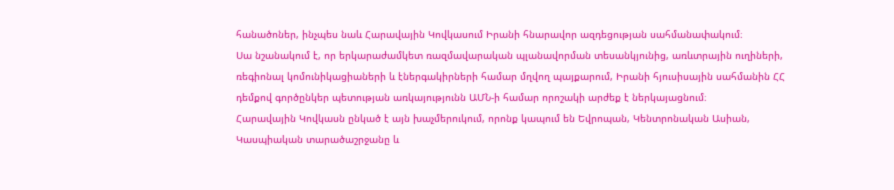հանածոներ, ինչպես նաև Հարավային Կովկասում Իրանի հնարավոր ազդեցության սահմանափակում։
Սա նշանակում է, որ երկարաժամկետ ռազմավարական պլանավորման տեսանկյունից, առևտրային ուղիների, ռեգիոնալ կոմունիկացիաների և էներգակիրների համար մղվող պայքարում, Իրանի հյուսիսային սահմանին ՀՀ դեմքով գործընկեր պետության առկայությունն ԱՄՆ-ի համար որոշակի արժեք է ներկայացնում։
Հարավային Կովկասն ընկած է այն խաչմերուկում, որոնք կապում են Եվրոպան, Կենտրոնական Ասիան, Կասպիական տարածաշրջանը և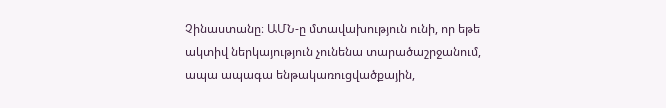Չինաստանը։ ԱՄՆ-ը մտավախություն ունի, որ եթե ակտիվ ներկայություն չունենա տարածաշրջանում, ապա ապագա ենթակառուցվածքային,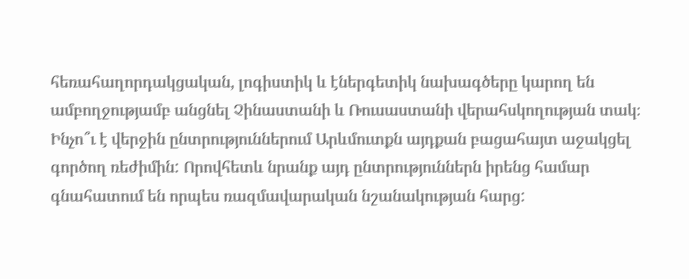հեռահաղորդակցական, լոգիստիկ և էներգետիկ նախագծերը կարող են ամբողջությամբ անցնել Չինաստանի և Ռուսաստանի վերահսկողության տակ։
Ինչո՞ւ է վերջին ընտրություններում Արևմուտքն այդքան բացահայտ աջակցել գործող ռեժիմին: Որովհետև նրանք այդ ընտրություններն իրենց համար գնահատում են որպես ռազմավարական նշանակության հարց: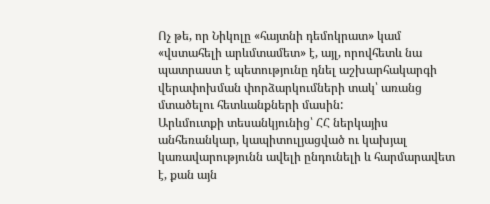Ոչ թե, որ Նիկոլը «հայտնի դեմոկրատ» կամ «վստահելի արևմտամետ» է, այլ, որովհետև նա պատրաստ է պետությունը դնել աշխարհակարգի վերափոխման փորձարկումների տակ՝ առանց մտածելու հետևանքների մասին:
Արևմուտքի տեսանկյունից՝ ՀՀ ներկայիս անհեռանկար, կապիտուլյացված ու կախյալ կառավարությունն ավելի ընդունելի և հարմարավետ է, քան այն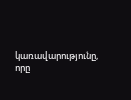կառավարությունը, որը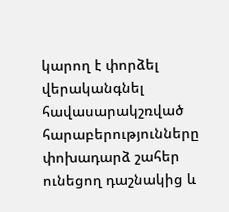կարող է փորձել վերականգնել հավասարակշռված հարաբերությունները փոխադարձ շահեր ունեցող դաշնակից և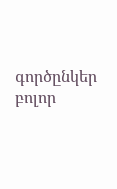գործընկեր բոլոր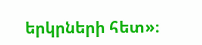երկրների հետ»։